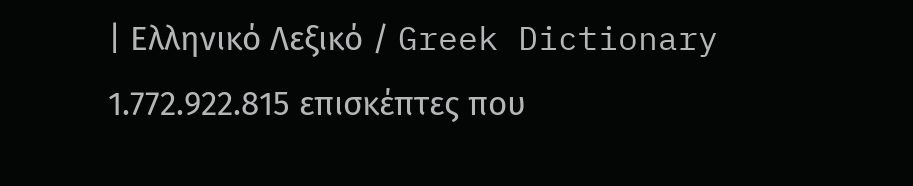| Ελληνικό Λεξικό / Greek Dictionary 1.772.922.815 επισκέπτες που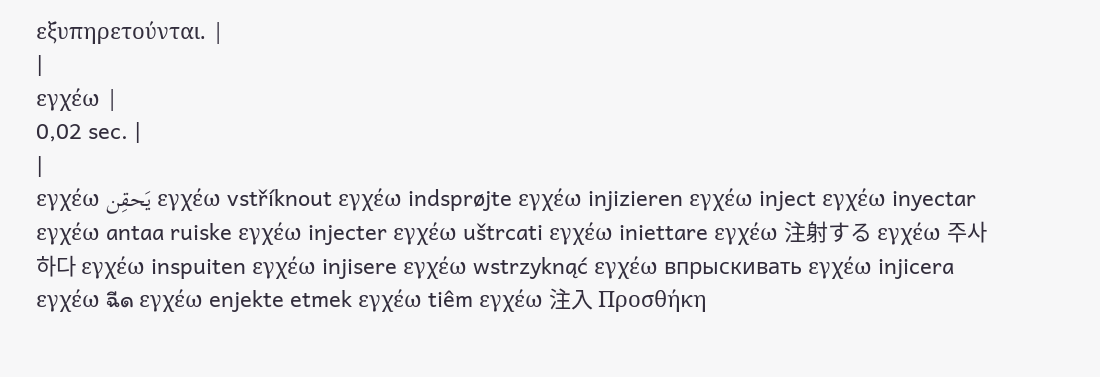εξυπηρετούνται. |
|
εγχέω |
0,02 sec. |
|
εγχέω يَحقِن εγχέω vstříknout εγχέω indsprøjte εγχέω injizieren εγχέω inject εγχέω inyectar εγχέω antaa ruiske εγχέω injecter εγχέω uštrcati εγχέω iniettare εγχέω 注射する εγχέω 주사하다 εγχέω inspuiten εγχέω injisere εγχέω wstrzyknąć εγχέω впрыскивать εγχέω injicera εγχέω ฉีด εγχέω enjekte etmek εγχέω tiêm εγχέω 注入 Προσθήκη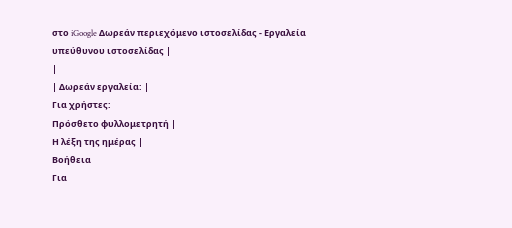στο iGoogle Δωρεάν περιεχόμενο ιστοσελίδας - Εργαλεία υπεύθυνου ιστοσελίδας |
|
| Δωρεάν εργαλεία: |
Για χρήστες:
Πρόσθετο φυλλομετρητή |
Η λέξη της ημέρας |
Βοήθεια
Για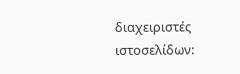διαχειριστές ιστοσελίδων: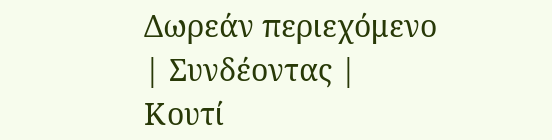Δωρεάν περιεχόμενο | Συνδέοντας | Κουτί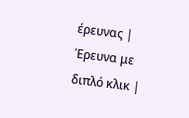έρευνας | Έρευνα με διπλό κλικ |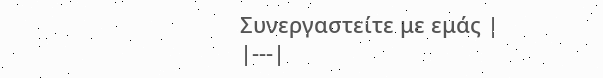Συνεργαστείτε με εμάς |
|---|